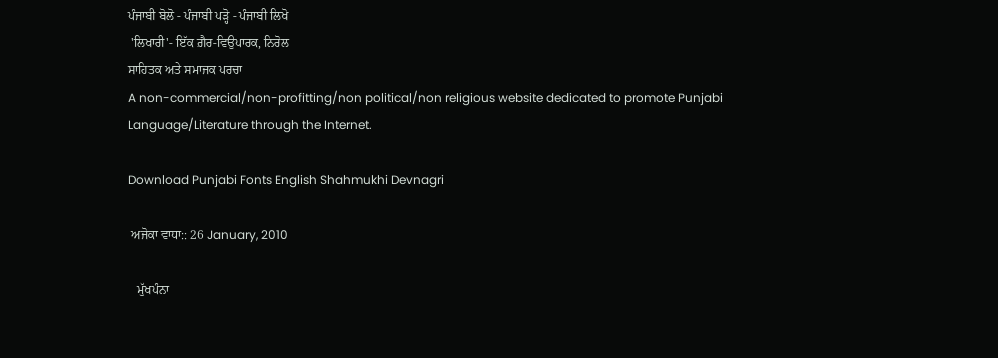ਪੰਜਾਬੀ ਬੋਲੋ - ਪੰਜਾਬੀ ਪੜ੍ਹੋ - ਪੰਜਾਬੀ ਲਿਖੋ
 'ਲਿਖਾਰੀ'- ਇੱਕ ਗ਼ੈਰ-ਵਿਉਪਾਰਕ, ਨਿਰੋਲ
ਸਾਹਿਤਕ ਅਤੇ ਸਮਾਜਕ ਪਰਚਾ
A non-commercial/non-profitting/non political/non religious website dedicated to promote Punjabi Language/Literature through the Internet.

Download Punjabi Fonts English Shahmukhi Devnagri

 ਅਜੋਕਾ ਵਾਧਾ:: 26 January, 2010

   ਮੁੱਖਪੰਨਾ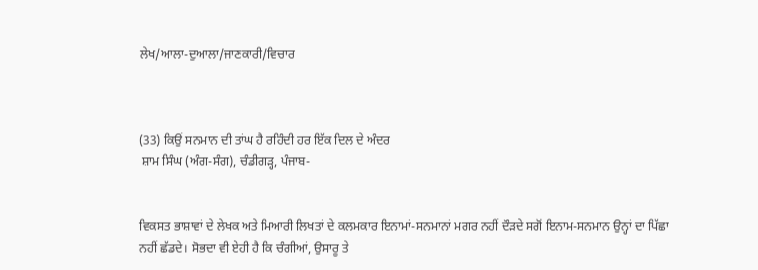ਲੇਖ/ਆਲਾ-ਦੁਆਲਾ/ਜਾਣਕਾਰੀ/ਵਿਚਾਰ



(33) ਕਿਉਂ ਸਨਮਾਨ ਦੀ ਤਾਂਘ ਹੈ ਰਹਿੰਦੀ ਹਰ ਇੱਕ ਦਿਲ ਦੇ ਅੰਦਰ
 ਸ਼ਾਮ ਸਿੰਘ (ਅੰਗ-ਸੰਗ), ਚੰਡੀਗੜ੍ਹ, ਪੰਜਾਬ-


ਵਿਕਸਤ ਭਾਸ਼ਾਵਾਂ ਦੇ ਲੇਖਕ ਅਤੇ ਮਿਆਰੀ ਲਿਖਤਾਂ ਦੇ ਕਲਮਕਾਰ ਇਨਾਮਾਂ-ਸਨਮਾਨਾਂ ਮਗਰ ਨਹੀਂ ਦੌੜਦੇ ਸਗੋਂ ਇਨਾਮ-ਸਨਮਾਨ ਉਨ੍ਹਾਂ ਦਾ ਪਿੱਛਾ ਨਹੀਂ ਛੱਡਦੇ। ਸੋਭਦਾ ਵੀ ਏਹੀ ਹੈ ਕਿ ਚੰਗੀਆਂ, ਉਸਾਰੂ ਤੇ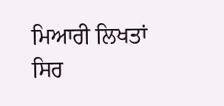ਮਿਆਰੀ ਲਿਖਤਾਂ ਸਿਰ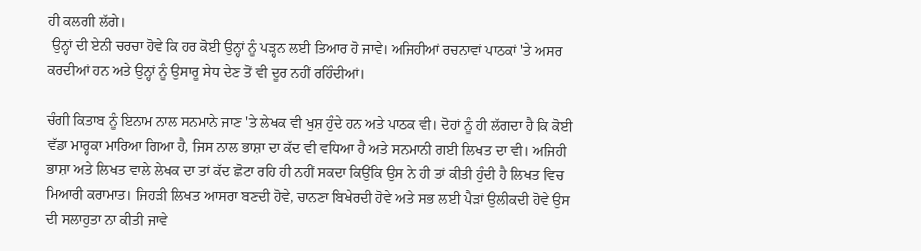ਹੀ ਕਲਗੀ ਲੱਗੇ।
 ਉਨ੍ਹਾਂ ਦੀ ਏਨੀ ਚਰਚਾ ਹੋਵੇ ਕਿ ਹਰ ਕੋਈ ਉਨ੍ਹਾਂ ਨੂੰ ਪੜ੍ਹਨ ਲਈ ਤਿਆਰ ਹੋ ਜਾਵੇ। ਅਜਿਹੀਆਂ ਰਚਨਾਵਾਂ ਪਾਠਕਾਂ 'ਤੇ ਅਸਰ ਕਰਦੀਆਂ ਹਨ ਅਤੇ ਉਨ੍ਹਾਂ ਨੂੰ ਉਸਾਰੂ ਸੇਧ ਦੇਣ ਤੋਂ ਵੀ ਦੂਰ ਨਹੀਂ ਰਹਿੰਦੀਆਂ।

ਚੰਗੀ ਕਿਤਾਬ ਨੂੰ ਇਨਾਮ ਨਾਲ ਸਨਮਾਨੇ ਜਾਣ 'ਤੇ ਲੇਖਕ ਵੀ ਖੁਸ਼ ਹੁੰਦੇ ਹਨ ਅਤੇ ਪਾਠਕ ਵੀ। ਦੋਹਾਂ ਨੂੰ ਹੀ ਲੱਗਦਾ ਹੈ ਕਿ ਕੋਈ ਵੱਡਾ ਮਾਰ੍ਹਕਾ ਮਾਰਿਆ ਗਿਆ ਹੈ, ਜਿਸ ਨਾਲ ਭਾਸ਼ਾ ਦਾ ਕੱਦ ਵੀ ਵਧਿਆ ਹੈ ਅਤੇ ਸਨਮਾਨੀ ਗਈ ਲਿਖਤ ਦਾ ਵੀ। ਅਜਿਹੀ ਭਾਸ਼ਾ ਅਤੇ ਲਿਖਤ ਵਾਲੇ ਲੇਖਕ ਦਾ ਤਾਂ ਕੱਦ ਛੋਟਾ ਰਹਿ ਹੀ ਨਹੀਂ ਸਕਦਾ ਕਿਉਂਕਿ ਉਸ ਨੇ ਹੀ ਤਾਂ ਕੀਤੀ ਹੁੰਦੀ ਹੈ ਲਿਖਤ ਵਿਚ ਮਿਆਰੀ ਕਰਾਮਾਤ। ਜਿਹੜੀ ਲਿਖਤ ਆਸਰਾ ਬਣਦੀ ਹੋਵੇ, ਚਾਨਣਾ ਬਿਖੇਰਦੀ ਹੋਵੇ ਅਤੇ ਸਭ ਲਈ ਪੈੜਾਂ ਉਲੀਕਦੀ ਹੋਵੇ ਉਸ ਦੀ ਸਲਾਹੁਤਾ ਨਾ ਕੀਤੀ ਜਾਵੇ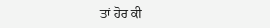ਤਾਂ ਹੋਰ ਕੀ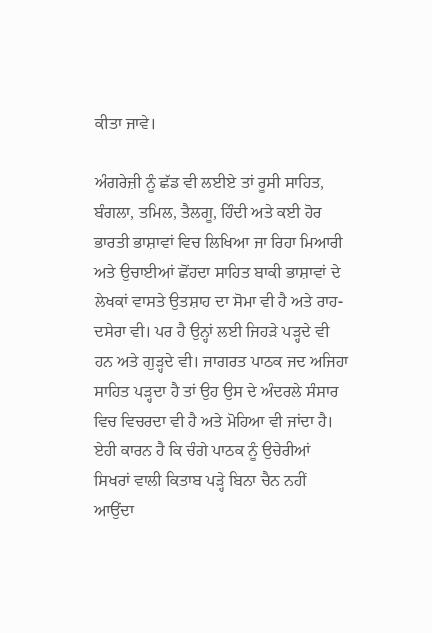ਕੀਤਾ ਜਾਵੇ।

ਅੰਗਰੇਜ਼ੀ ਨੂੰ ਛੱਡ ਵੀ ਲਈਏ ਤਾਂ ਰੂਸੀ ਸਾਹਿਤ, ਬੰਗਲਾ, ਤਮਿਲ, ਤੈਲਗੂ, ਹਿੰਦੀ ਅਤੇ ਕਈ ਹੋਰ ਭਾਰਤੀ ਭਾਸ਼ਾਵਾਂ ਵਿਚ ਲਿਖਿਆ ਜਾ ਰਿਹਾ ਮਿਆਰੀ ਅਤੇ ਉਚਾਈਆਂ ਛੋਂਹਦਾ ਸਾਹਿਤ ਬਾਕੀ ਭਾਸ਼ਾਵਾਂ ਦੇ ਲੇਖਕਾਂ ਵਾਸਤੇ ਉਤਸ਼ਾਹ ਦਾ ਸੋਮਾ ਵੀ ਹੈ ਅਤੇ ਰਾਹ-ਦਸੇਰਾ ਵੀ। ਪਰ ਹੈ ਉਨ੍ਹਾਂ ਲਈ ਜਿਹੜੇ ਪੜ੍ਹਦੇ ਵੀ ਹਨ ਅਤੇ ਗੁੜ੍ਹਦੇ ਵੀ। ਜਾਗਰਤ ਪਾਠਕ ਜਦ ਅਜਿਹਾ ਸਾਹਿਤ ਪੜ੍ਹਦਾ ਹੈ ਤਾਂ ਉਹ ਉਸ ਦੇ ਅੰਦਰਲੇ ਸੰਸਾਰ ਵਿਚ ਵਿਚਰਦਾ ਵੀ ਹੈ ਅਤੇ ਮੋਹਿਆ ਵੀ ਜਾਂਦਾ ਹੈ। ਏਹੀ ਕਾਰਨ ਹੈ ਕਿ ਚੰਗੇ ਪਾਠਕ ਨੂੰ ਉਚੇਰੀਆਂ ਸਿਖਰਾਂ ਵਾਲੀ ਕਿਤਾਬ ਪੜ੍ਹੇ ਬਿਨਾ ਚੈਨ ਨਹੀਂ ਆਉਂਦਾ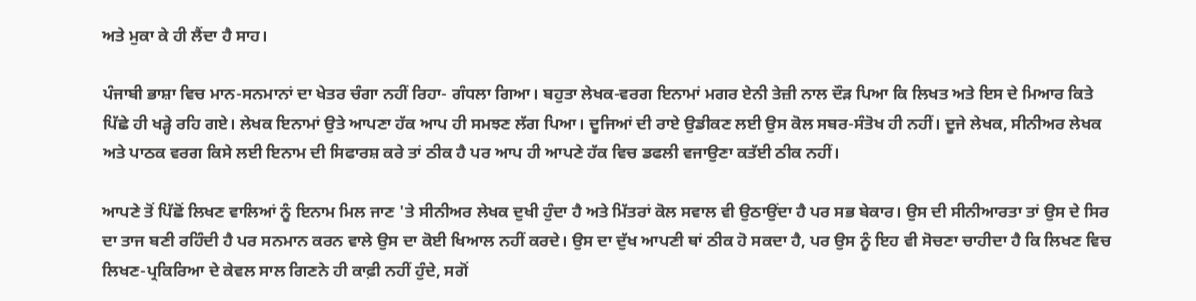ਅਤੇ ਮੁਕਾ ਕੇ ਹੀ ਲੈਂਦਾ ਹੈ ਸਾਹ।

ਪੰਜਾਬੀ ਭਾਸ਼ਾ ਵਿਚ ਮਾਨ-ਸਨਮਾਨਾਂ ਦਾ ਖੇਤਰ ਚੰਗਾ ਨਹੀਂ ਰਿਹਾ- ਗੰਧਲਾ ਗਿਆ। ਬਹੁਤਾ ਲੇਖਕ-ਵਰਗ ਇਨਾਮਾਂ ਮਗਰ ਏਨੀ ਤੇਜ਼ੀ ਨਾਲ ਦੌੜ ਪਿਆ ਕਿ ਲਿਖਤ ਅਤੇ ਇਸ ਦੇ ਮਿਆਰ ਕਿਤੇ ਪਿੱਛੇ ਹੀ ਖੜ੍ਹੇ ਰਹਿ ਗਏ। ਲੇਖਕ ਇਨਾਮਾਂ ਉਤੇ ਆਪਣਾ ਹੱਕ ਆਪ ਹੀ ਸਮਝਣ ਲੱਗ ਪਿਆ। ਦੂਜਿਆਂ ਦੀ ਰਾਏ ਉਡੀਕਣ ਲਈ ਉਸ ਕੋਲ ਸਬਰ-ਸੰਤੋਖ ਹੀ ਨਹੀਂ। ਦੂਜੇ ਲੇਖਕ, ਸੀਨੀਅਰ ਲੇਖਕ ਅਤੇ ਪਾਠਕ ਵਰਗ ਕਿਸੇ ਲਈ ਇਨਾਮ ਦੀ ਸਿਫਾਰਸ਼ ਕਰੇ ਤਾਂ ਠੀਕ ਹੈ ਪਰ ਆਪ ਹੀ ਆਪਣੇ ਹੱਕ ਵਿਚ ਡਫਲੀ ਵਜਾਉਣਾ ਕਤੱਈ ਠੀਕ ਨਹੀਂ।

ਆਪਣੇ ਤੋਂ ਪਿੱਛੋਂ ਲਿਖਣ ਵਾਲਿਆਂ ਨੂੰ ਇਨਾਮ ਮਿਲ ਜਾਣ 'ਤੇ ਸੀਨੀਅਰ ਲੇਖਕ ਦੁਖੀ ਹੁੰਦਾ ਹੈ ਅਤੇ ਮਿੱਤਰਾਂ ਕੋਲ ਸਵਾਲ ਵੀ ਉਠਾਉਂਦਾ ਹੈ ਪਰ ਸਭ ਬੇਕਾਰ। ਉਸ ਦੀ ਸੀਨੀਆਰਤਾ ਤਾਂ ਉਸ ਦੇ ਸਿਰ ਦਾ ਤਾਜ ਬਣੀ ਰਹਿੰਦੀ ਹੈ ਪਰ ਸਨਮਾਨ ਕਰਨ ਵਾਲੇ ਉਸ ਦਾ ਕੋਈ ਖਿਆਲ ਨਹੀਂ ਕਰਦੇ। ਉਸ ਦਾ ਦੁੱਖ ਆਪਣੀ ਥਾਂ ਠੀਕ ਹੋ ਸਕਦਾ ਹੈ, ਪਰ ਉਸ ਨੂੰ ਇਹ ਵੀ ਸੋਚਣਾ ਚਾਹੀਦਾ ਹੈ ਕਿ ਲਿਖਣ ਵਿਚ ਲਿਖਣ-ਪ੍ਰਕਿਰਿਆ ਦੇ ਕੇਵਲ ਸਾਲ ਗਿਣਨੇ ਹੀ ਕਾਫ਼ੀ ਨਹੀਂ ਹੁੰਦੇ, ਸਗੋਂ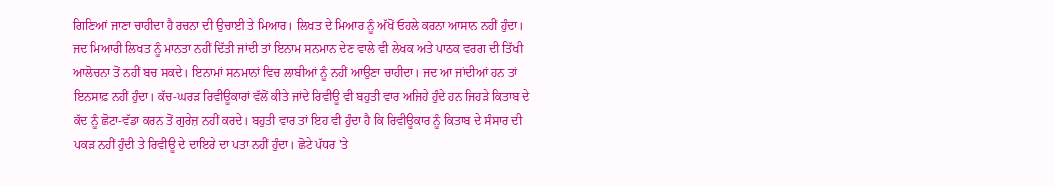ਗਿਣਿਆਂ ਜਾਣਾ ਚਾਹੀਦਾ ਹੈ ਰਚਨਾ ਦੀ ਉਚਾਈ ਤੇ ਮਿਆਰ। ਲਿਖਤ ਦੇ ਮਿਆਰ ਨੂੰ ਅੱਖੋਂ ਓਹਲੇ ਕਰਨਾ ਆਸਾਨ ਨਹੀਂ ਹੁੰਦਾ। ਜਦ ਮਿਆਰੀ ਲਿਖਤ ਨੂੰ ਮਾਨਤਾ ਨਹੀਂ ਦਿੱਤੀ ਜਾਂਦੀ ਤਾਂ ਇਨਾਮ ਸਨਮਾਨ ਦੇਣ ਵਾਲੇ ਵੀ ਲੇਖਕ ਅਤੇ ਪਾਠਕ ਵਰਗ ਦੀ ਤਿੱਖੀ ਆਲੋਚਨਾ ਤੋਂ ਨਹੀਂ ਬਚ ਸਕਦੇ। ਇਨਾਮਾਂ ਸਨਮਾਨਾਂ ਵਿਚ ਲਾਬੀਆਂ ਨੂੰ ਨਹੀਂ ਆਉਣਾ ਚਾਹੀਦਾ। ਜਦ ਆ ਜਾਂਦੀਆਂ ਹਨ ਤਾਂ ਇਨਸਾਫ਼ ਨਹੀਂ ਹੁੰਦਾ। ਕੱਚ-ਘਰੜ ਰਿਵੀਊਕਾਰਾਂ ਵੱਲੋਂ ਕੀਤੇ ਜਾਂਦੇ ਰਿਵੀਊ ਵੀ ਬਹੁਤੀ ਵਾਰ ਅਜਿਹੇ ਹੁੰਦੇ ਹਨ ਜਿਹੜੇ ਕਿਤਾਬ ਦੇ ਕੱਦ ਨੂੰ ਛੋਟਾ-ਵੱਡਾ ਕਰਨ ਤੋਂ ਗੁਰੇਜ਼ ਨਹੀਂ ਕਰਦੇ। ਬਹੁਤੀ ਵਾਰ ਤਾਂ ਇਹ ਵੀ ਹੁੰਦਾ ਹੈ ਕਿ ਰਿਵੀਊਕਾਰ ਨੂੰ ਕਿਤਾਬ ਦੇ ਸੰਸਾਰ ਦੀ ਪਕੜ ਨਹੀਂ ਹੁੰਦੀ ਤੇ ਰਿਵੀਊ ਦੇ ਦਾਇਰੇ ਦਾ ਪਤਾ ਨਹੀਂ ਹੁੰਦਾ। ਛੋਟੇ ਪੱਧਰ 'ਤੇ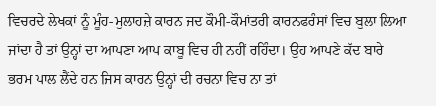ਵਿਚਰਦੇ ਲੇਖਕਾਂ ਨੂੰ ਮੂੰਹ-ਮੁਲਾਹਜ਼ੇ ਕਾਰਨ ਜਦ ਕੌਮੀ-ਕੌਮਾਂਤਰੀ ਕਾਰਨਫਰੰਸਾਂ ਵਿਚ ਬੁਲਾ ਲਿਆ ਜਾਂਦਾ ਹੈ ਤਾਂ ਉਨ੍ਹਾਂ ਦਾ ਆਪਣਾ ਆਪ ਕਾਬੂ ਵਿਚ ਹੀ ਨਹੀਂ ਰਹਿੰਦਾ। ਉਹ ਆਪਣੇ ਕੱਦ ਬਾਰੇ ਭਰਮ ਪਾਲ ਲੈਂਦੇ ਹਨ ਜਿਸ ਕਾਰਨ ਉਨ੍ਹਾਂ ਦੀ ਰਚਨਾ ਵਿਚ ਨਾ ਤਾਂ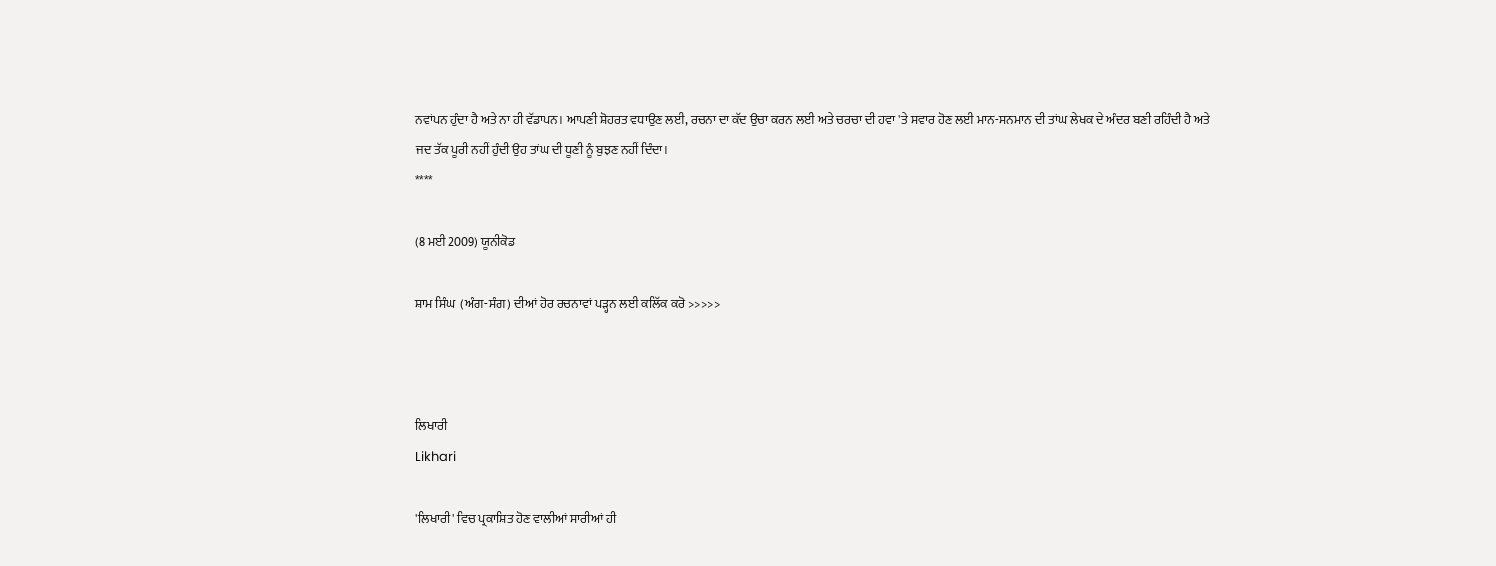ਨਵਾਂਪਨ ਹੁੰਦਾ ਹੈ ਅਤੇ ਨਾ ਹੀ ਵੱਡਾਪਨ। ਆਪਣੀ ਸ਼ੋਹਰਤ ਵਧਾਉਣ ਲਈ, ਰਚਨਾ ਦਾ ਕੱਦ ਉਚਾ ਕਰਨ ਲਈ ਅਤੇ ਚਰਚਾ ਦੀ ਹਵਾ 'ਤੇ ਸਵਾਰ ਹੋਣ ਲਈ ਮਾਨ-ਸਨਮਾਨ ਦੀ ਤਾਂਘ ਲੇਖਕ ਦੇ ਅੰਦਰ ਬਣੀ ਰਹਿੰਦੀ ਹੈ ਅਤੇ ਜਦ ਤੱਕ ਪੂਰੀ ਨਹੀਂ ਹੁੰਦੀ ਉਹ ਤਾਂਘ ਦੀ ਧੂਣੀ ਨੂੰ ਬੁਝਣ ਨਹੀਂ ਦਿੰਦਾ।
****

(8 ਮਈ 2009) ਯੂਨੀਕੋਡ

ਸ਼ਾਮ ਸਿੰਘ  (ਅੰਗ-ਸੰਗ) ਦੀਆਂ ਹੋਰ ਰਚਨਾਵਾਂ ਪੜ੍ਹਨ ਲਈ ਕਲਿੱਕ ਕਰੋ >>>>>



ਲਿਖਾਰੀ
Likhari

'ਲਿਖਾਰੀ' ਵਿਚ ਪ੍ਰਕਾਸ਼ਿਤ ਹੋਣ ਵਾਲੀਆਂ ਸਾਰੀਆਂ ਹੀ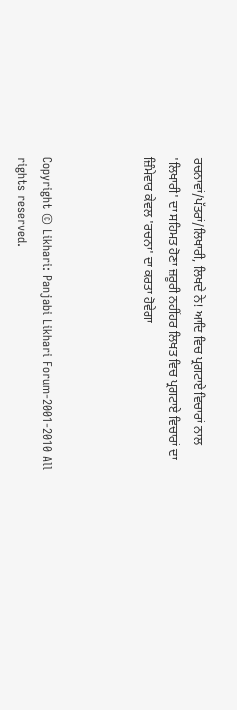ਰਚਨਾਵਾਂ/ਪੱਤਰਾਂ/ਲਿਖਾਰੀ, ਲਿਖਦੇ ਨੇ! ਆਦਿ ਵਿਚ ਪ੍ਰਗਟਾਏ ਵਿਚਾਰਾਂ ਨਾਲ 'ਲਿਖਾਰੀ' ਦਾ ਸਹਿਮਤ ਹੋਣਾ ਜ਼ਰੂਰੀ ਨਹੀਂਹਰ ਲਿਖਤ ਵਿਚ ਪ੍ਰਗਟਾਏ ਵਿਚਾਰਾਂ ਦਾ ਜ਼ਿੰਮੇਵਾਰ ਕੇਵਲ 'ਰਚਨਾ' ਦਾ ਕਰਤਾ ਹੋਵੇਗਾ



Copyright © Likhari: Panjabi Likhari Forum-2001-2010 All rights reserved.